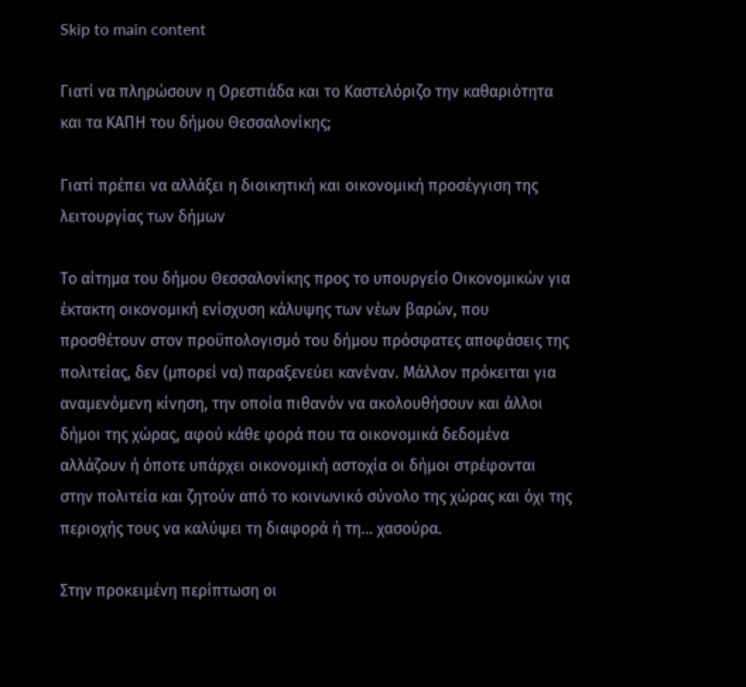Skip to main content

Γιατί να πληρώσουν η Ορεστιάδα και το Καστελόριζο την καθαριότητα και τα ΚΑΠΗ του δήμου Θεσσαλονίκης;

Γιατί πρέπει να αλλάξει η διοικητική και οικονομική προσέγγιση της λειτουργίας των δήμων

Το αίτημα του δήμου Θεσσαλονίκης προς το υπουργείο Οικονομικών για έκτακτη οικονομική ενίσχυση κάλυψης των νέων βαρών, που προσθέτουν στον προϋπολογισμό του δήμου πρόσφατες αποφάσεις της πολιτείας, δεν (μπορεί να) παραξενεύει κανέναν. Μάλλον πρόκειται για αναμενόμενη κίνηση, την οποία πιθανόν να ακολουθήσουν και άλλοι δήμοι της χώρας, αφού κάθε φορά που τα οικονομικά δεδομένα αλλάζουν ή όποτε υπάρχει οικονομική αστοχία οι δήμοι στρέφονται στην πολιτεία και ζητούν από το κοινωνικό σύνολο της χώρας και όχι της περιοχής τους να καλύψει τη διαφορά ή τη… χασούρα.

Στην προκειμένη περίπτωση οι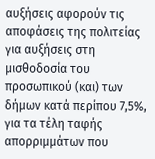αυξήσεις αφορούν τις αποφάσεις της πολιτείας για αυξήσεις στη μισθοδοσία του προσωπικού (και) των δήμων κατά περίπου 7,5%, για τα τέλη ταφής απορριμμάτων που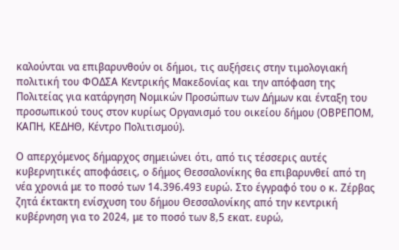καλούνται να επιβαρυνθούν οι δήμοι, τις αυξήσεις στην τιμολογιακή πολιτική του ΦΟΔΣΑ Κεντρικής Μακεδονίας και την απόφαση της Πολιτείας για κατάργηση Νομικών Προσώπων των Δήμων και ένταξη του προσωπικού τους στον κυρίως Οργανισμό του οικείου δήμου (ΟΒΡΕΠΟΜ, ΚΑΠΗ, ΚΕΔΗΘ, Κέντρο Πολιτισμού).

Ο απερχόμενος δήμαρχος σημειώνει ότι, από τις τέσσερις αυτές κυβερνητικές αποφάσεις, ο δήμος Θεσσαλονίκης θα επιβαρυνθεί από τη νέα χρονιά με το ποσό των 14.396.493 ευρώ. Στο έγγραφό του ο κ. Ζέρβας ζητά έκτακτη ενίσχυση του δήμου Θεσσαλονίκης από την κεντρική κυβέρνηση για το 2024, με το ποσό των 8,5 εκατ. ευρώ,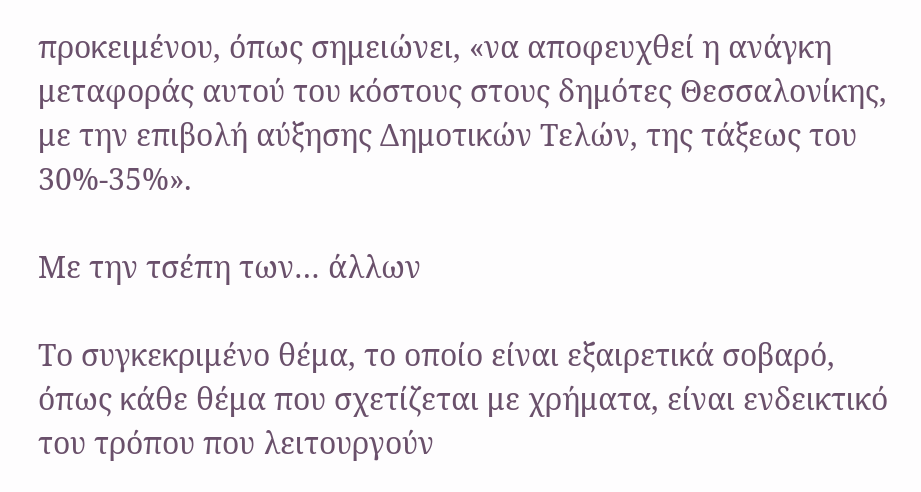προκειμένου, όπως σημειώνει, «να αποφευχθεί η ανάγκη μεταφοράς αυτού του κόστους στους δημότες Θεσσαλονίκης, με την επιβολή αύξησης Δημοτικών Τελών, της τάξεως του 30%-35%».

Με την τσέπη των… άλλων

Το συγκεκριμένο θέμα, το οποίο είναι εξαιρετικά σοβαρό, όπως κάθε θέμα που σχετίζεται με χρήματα, είναι ενδεικτικό του τρόπου που λειτουργούν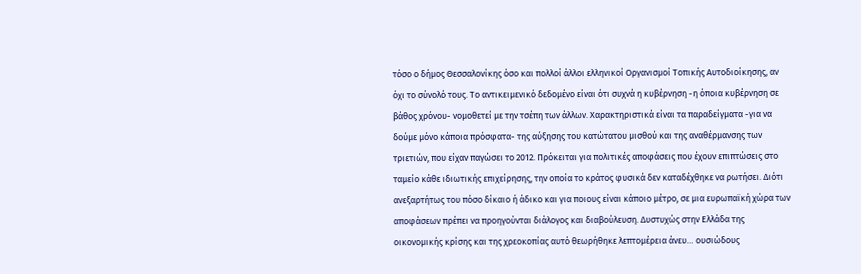τόσο ο δήμος Θεσσαλονίκης όσο και πολλοί άλλοι ελληνικοί Οργανισμοί Τοπικής Αυτοδιοίκησης, αν όχι το σύνολό τους. Το αντικειμενικό δεδομένο είναι ότι συχνά η κυβέρνηση -η όποια κυβέρνηση σε βάθος χρόνου- νομοθετεί με την τσέπη των άλλων. Χαρακτηριστικά είναι τα παραδείγματα -για να δούμε μόνο κάποια πρόσφατα- της αύξησης του κατώτατου μισθού και της αναθέρμανσης των τριετιών, που είχαν παγώσει το 2012. Πρόκειται για πολιτικές αποφάσεις που έχουν επιπτώσεις στο ταμείο κάθε ιδιωτικής επιχείρησης, την οποία το κράτος φυσικά δεν καταδέχθηκε να ρωτήσει. Διότι ανεξαρτήτως του πόσο δίκαιο ή άδικο και για ποιους είναι κάποιο μέτρο, σε μια ευρωπαϊκή χώρα των αποφάσεων πρέπει να προηγούνται διάλογος και διαβούλευση. Δυστυχώς στην Ελλάδα της οικονομικής κρίσης και της χρεοκοπίας αυτό θεωρήθηκε λεπτομέρεια άνευ… ουσιώδους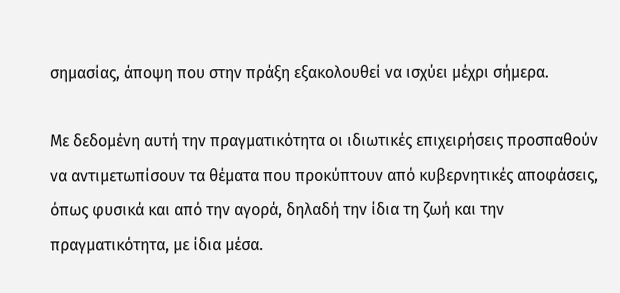σημασίας, άποψη που στην πράξη εξακολουθεί να ισχύει μέχρι σήμερα.

Με δεδομένη αυτή την πραγματικότητα οι ιδιωτικές επιχειρήσεις προσπαθούν να αντιμετωπίσουν τα θέματα που προκύπτουν από κυβερνητικές αποφάσεις, όπως φυσικά και από την αγορά, δηλαδή την ίδια τη ζωή και την πραγματικότητα, με ίδια μέσα.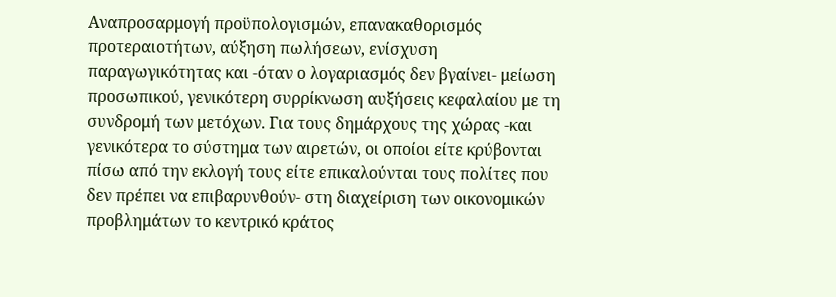Αναπροσαρμογή προϋπολογισμών, επανακαθορισμός προτεραιοτήτων, αύξηση πωλήσεων, ενίσχυση παραγωγικότητας και -όταν ο λογαριασμός δεν βγαίνει- μείωση προσωπικού, γενικότερη συρρίκνωση αυξήσεις κεφαλαίου με τη συνδρομή των μετόχων. Για τους δημάρχους της χώρας -και γενικότερα το σύστημα των αιρετών, οι οποίοι είτε κρύβονται πίσω από την εκλογή τους είτε επικαλούνται τους πολίτες που δεν πρέπει να επιβαρυνθούν- στη διαχείριση των οικονομικών προβλημάτων το κεντρικό κράτος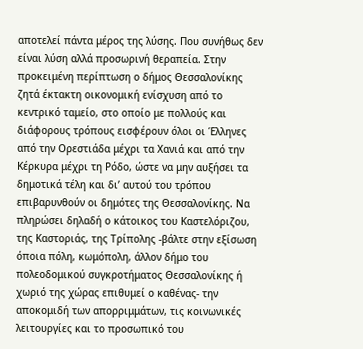αποτελεί πάντα μέρος της λύσης. Που συνήθως δεν είναι λύση αλλά προσωρινή θεραπεία. Στην προκειμένη περίπτωση ο δήμος Θεσσαλονίκης ζητά έκτακτη οικονομική ενίσχυση από το κεντρικό ταμείο, στο οποίο με πολλούς και διάφορους τρόπους εισφέρουν όλοι οι Έλληνες από την Ορεστιάδα μέχρι τα Χανιά και από την Κέρκυρα μέχρι τη Ρόδο, ώστε να μην αυξήσει τα δημοτικά τέλη και δι’ αυτού του τρόπου επιβαρυνθούν οι δημότες της Θεσσαλονίκης. Να πληρώσει δηλαδή ο κάτοικος του Καστελόριζου, της Καστοριάς, της Τρίπολης -βάλτε στην εξίσωση όποια πόλη, κωμόπολη, άλλον δήμο του πολεοδομικού συγκροτήματος Θεσσαλονίκης ή χωριό της χώρας επιθυμεί ο καθένας- την αποκομιδή των απορριμμάτων, τις κοινωνικές λειτουργίες και το προσωπικό του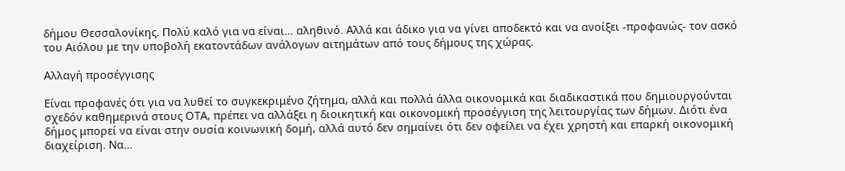δήμου Θεσσαλονίκης. Πολύ καλό για να είναι… αληθινό. Αλλά και άδικο για να γίνει αποδεκτό και να ανοίξει -προφανώς- τον ασκό του Αιόλου με την υποβολή εκατοντάδων ανάλογων αιτημάτων από τους δήμους της χώρας.

Αλλαγή προσέγγισης

Είναι προφανές ότι για να λυθεί το συγκεκριμένο ζήτημα, αλλά και πολλά άλλα οικονομικά και διαδικαστικά που δημιουργούνται σχεδόν καθημερινά στους ΟΤΑ, πρέπει να αλλάξει η διοικητική και οικονομική προσέγγιση της λειτουργίας των δήμων. Διότι ένα δήμος μπορεί να είναι στην ουσία κοινωνική δομή, αλλά αυτό δεν σημαίνει ότι δεν οφείλει να έχει χρηστή και επαρκή οικονομική διαχείριση. Να…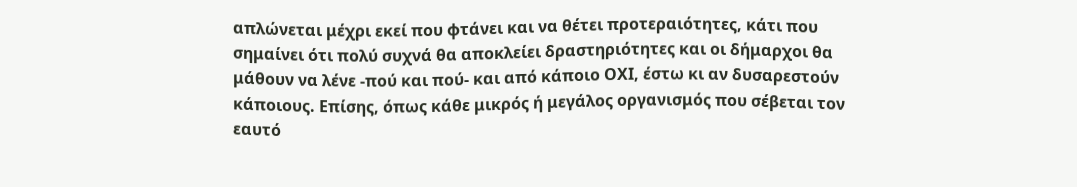απλώνεται μέχρι εκεί που φτάνει και να θέτει προτεραιότητες, κάτι που σημαίνει ότι πολύ συχνά θα αποκλείει δραστηριότητες και οι δήμαρχοι θα μάθουν να λένε -πού και πού- και από κάποιο ΟΧΙ, έστω κι αν δυσαρεστούν κάποιους. Επίσης, όπως κάθε μικρός ή μεγάλος οργανισμός που σέβεται τον εαυτό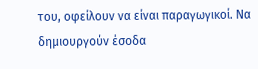του, οφείλουν να είναι παραγωγικοί. Να δημιουργούν έσοδα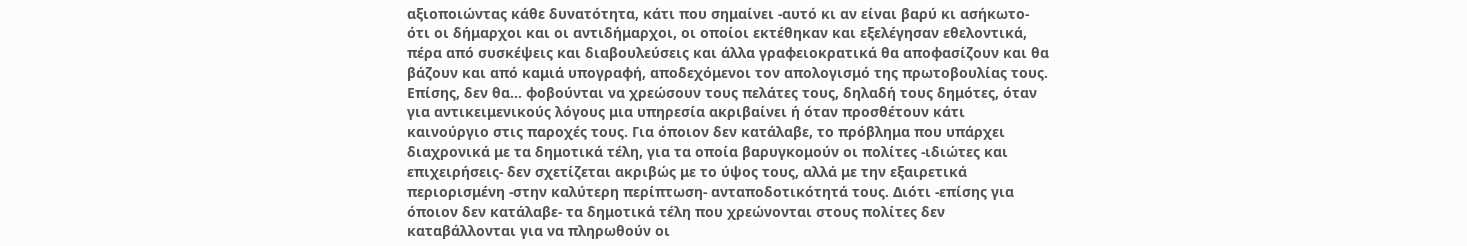αξιοποιώντας κάθε δυνατότητα, κάτι που σημαίνει -αυτό κι αν είναι βαρύ κι ασήκωτο- ότι οι δήμαρχοι και οι αντιδήμαρχοι, οι οποίοι εκτέθηκαν και εξελέγησαν εθελοντικά, πέρα από συσκέψεις και διαβουλεύσεις και άλλα γραφειοκρατικά θα αποφασίζουν και θα βάζουν και από καμιά υπογραφή, αποδεχόμενοι τον απολογισμό της πρωτοβουλίας τους. Επίσης, δεν θα… φοβούνται να χρεώσουν τους πελάτες τους, δηλαδή τους δημότες, όταν για αντικειμενικούς λόγους μια υπηρεσία ακριβαίνει ή όταν προσθέτουν κάτι καινούργιο στις παροχές τους. Για όποιον δεν κατάλαβε, το πρόβλημα που υπάρχει διαχρονικά με τα δημοτικά τέλη, για τα οποία βαρυγκομούν οι πολίτες -ιδιώτες και επιχειρήσεις- δεν σχετίζεται ακριβώς με το ύψος τους, αλλά με την εξαιρετικά περιορισμένη -στην καλύτερη περίπτωση- ανταποδοτικότητά τους. Διότι -επίσης για όποιον δεν κατάλαβε- τα δημοτικά τέλη που χρεώνονται στους πολίτες δεν καταβάλλονται για να πληρωθούν οι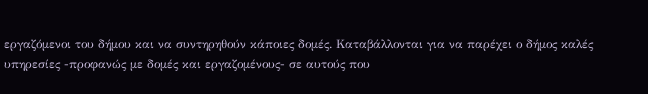εργαζόμενοι του δήμου και να συντηρηθούν κάποιες δομές. Καταβάλλονται για να παρέχει ο δήμος καλές υπηρεσίες -προφανώς με δομές και εργαζομένους- σε αυτούς που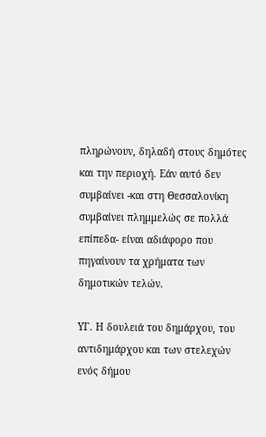πληρώνουν, δηλαδή στους δημότες και την περιοχή. Εάν αυτό δεν συμβαίνει -και στη Θεσσαλονίκη συμβαίνει πλημμελώς σε πολλά επίπεδα- είναι αδιάφορο που πηγαίνουν τα χρήματα των δημοτικών τελών.

ΥΓ. Η δουλειά του δημάρχου, του αντιδημάρχου και των στελεχών ενός δήμου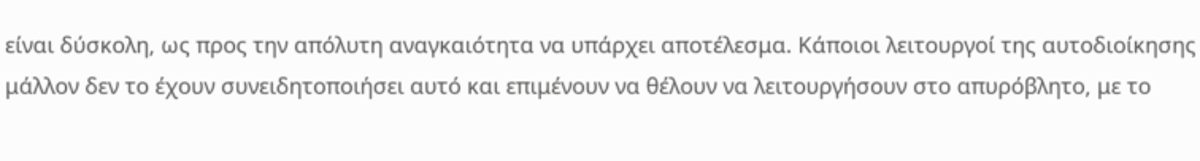είναι δύσκολη, ως προς την απόλυτη αναγκαιότητα να υπάρχει αποτέλεσμα. Κάποιοι λειτουργοί της αυτοδιοίκησης μάλλον δεν το έχουν συνειδητοποιήσει αυτό και επιμένουν να θέλουν να λειτουργήσουν στο απυρόβλητο, με το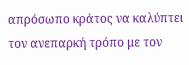απρόσωπο κράτος να καλύπτει τον ανεπαρκή τρόπο με τον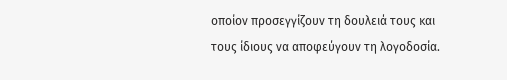οποίον προσεγγίζουν τη δουλειά τους και τους ίδιους να αποφεύγουν τη λογοδοσία.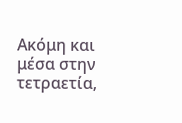Ακόμη και μέσα στην τετραετία,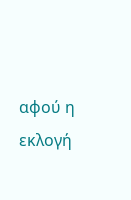αφού η εκλογή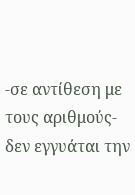-σε αντίθεση με τους αριθμούς- δεν εγγυάται την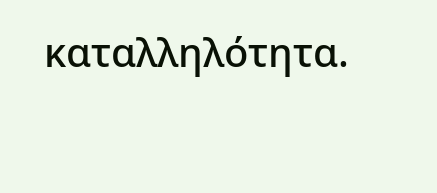καταλληλότητα.